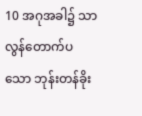10 အဂုအခါ၌ သာလွန်တောက်ပသော ဘုန်းတန်ခိုး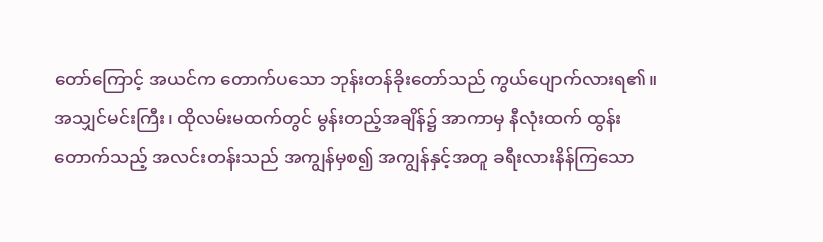တော်ကြောင့် အယင်က တောက်ပသော ဘုန်းတန်ခိုးတော်သည် ကွယ်ပျောက်လားရ၏။
အသျှင်မင်းကြီး၊ ထိုလမ်းမထက်တွင် မွန်းတည့်အချိန်၌ အာကာမှ နီလုံးထက် ထွန်းတောက်သည့် အလင်းတန်းသည် အကျွန်မှစ၍ အကျွန်နှင့်အတူ ခရီးလားနိန်ကြသော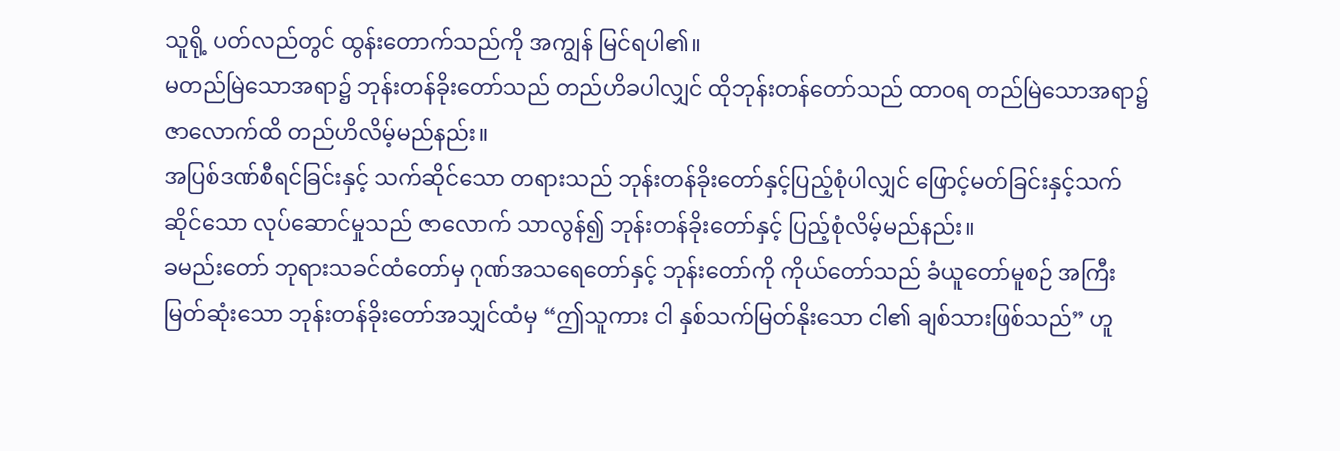သူရို့ ပတ်လည်တွင် ထွန်းတောက်သည်ကို အကျွန် မြင်ရပါ၏။
မတည်မြဲသောအရာ၌ ဘုန်းတန်ခိုးတော်သည် တည်ဟိခပါလျှင် ထိုဘုန်းတန်တော်သည် ထာဝရ တည်မြဲသောအရာ၌ ဇာလောက်ထိ တည်ဟိလိမ့်မည်နည်း။
အပြစ်ဒဏ်စီရင်ခြင်းနှင့် သက်ဆိုင်သော တရားသည် ဘုန်းတန်ခိုးတော်နှင့်ပြည့်စုံပါလျှင် ဖြောင့်မတ်ခြင်းနှင့်သက်ဆိုင်သော လုပ်ဆောင်မှုသည် ဇာလောက် သာလွန်၍ ဘုန်းတန်ခိုးတော်နှင့် ပြည့်စုံလိမ့်မည်နည်း။
ခမည်းတော် ဘုရားသခင်ထံတော်မှ ဂုဏ်အသရေတော်နှင့် ဘုန်းတော်ကို ကိုယ်တော်သည် ခံယူတော်မူစဉ် အကြီးမြတ်ဆုံးသော ဘုန်းတန်ခိုးတော်အသျှင်ထံမှ “ဤသူကား ငါ နှစ်သက်မြတ်နိုးသော ငါ၏ ချစ်သားဖြစ်သည်” ဟူ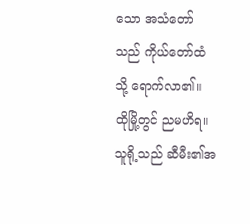သော အသံတော်သည် ကိုယ်တော်ထံသို့ ရောက်လာ၏။
ထိုမြို့တွင် ညမဟိရ။ သူရို့သည် ဆီမီး၏အ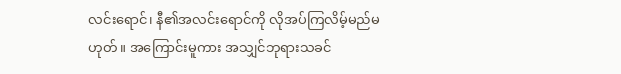လင်းရောင်၊ နီ၏အလင်းရောင်ကို လိုအပ်ကြလိမ့်မည်မဟုတ်။ အကြောင်းမူကား အသျှင်ဘုရားသခင်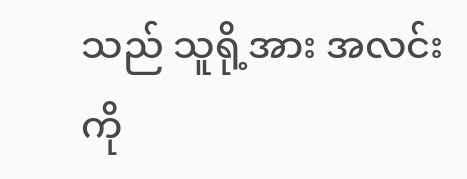သည် သူရို့အား အလင်းကို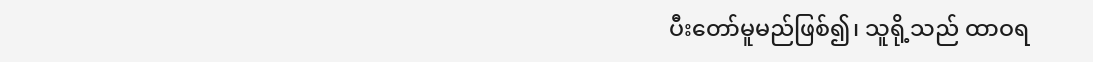ပီးတော်မူမည်ဖြစ်၍၊ သူရို့သည် ထာဝရ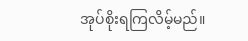အုပ်စိုးရကြလိမ့်မည်။